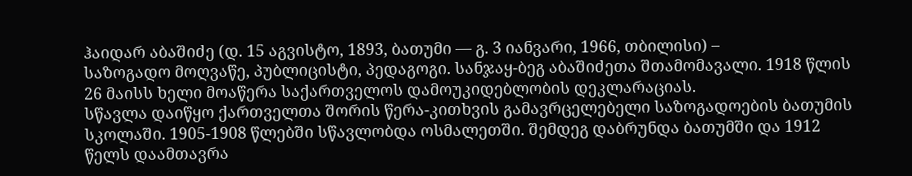ჰაიდარ აბაშიძე (დ. 15 აგვისტო, 1893, ბათუმი — გ. 3 იანვარი, 1966, თბილისი) –
საზოგადო მოღვაწე, პუბლიცისტი, პედაგოგი. სანჯაყ-ბეგ აბაშიძეთა შთამომავალი. 1918 წლის 26 მაისს ხელი მოაწერა საქართველოს დამოუკიდებლობის დეკლარაციას.
სწავლა დაიწყო ქართველთა შორის წერა-კითხვის გამავრცელებელი საზოგადოების ბათუმის სკოლაში. 1905-1908 წლებში სწავლობდა ოსმალეთში. შემდეგ დაბრუნდა ბათუმში და 1912 წელს დაამთავრა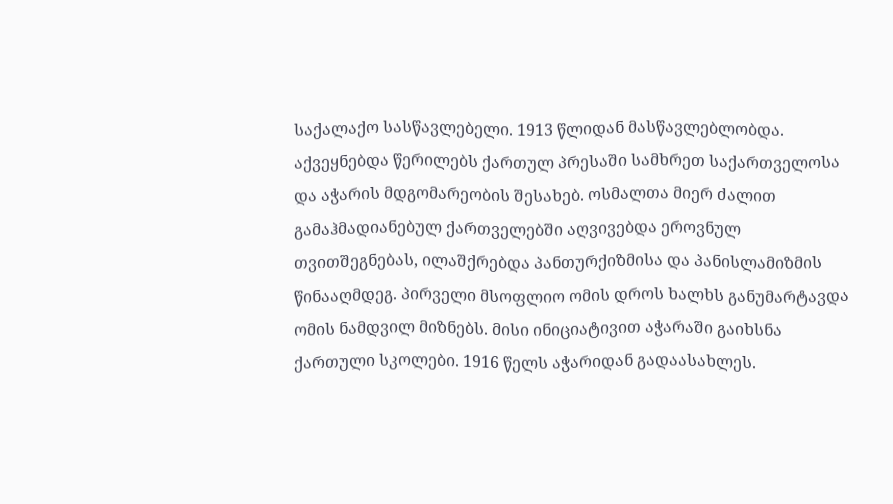საქალაქო სასწავლებელი. 1913 წლიდან მასწავლებლობდა. აქვეყნებდა წერილებს ქართულ პრესაში სამხრეთ საქართველოსა და აჭარის მდგომარეობის შესახებ. ოსმალთა მიერ ძალით გამაჰმადიანებულ ქართველებში აღვივებდა ეროვნულ თვითშეგნებას, ილაშქრებდა პანთურქიზმისა და პანისლამიზმის წინააღმდეგ. პირველი მსოფლიო ომის დროს ხალხს განუმარტავდა ომის ნამდვილ მიზნებს. მისი ინიციატივით აჭარაში გაიხსნა ქართული სკოლები. 1916 წელს აჭარიდან გადაასახლეს.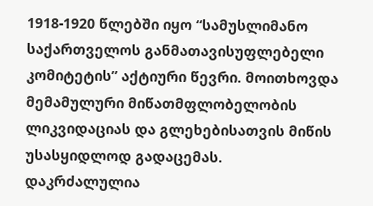1918-1920 წლებში იყო “სამუსლიმანო საქართველოს განმათავისუფლებელი კომიტეტის” აქტიური წევრი. მოითხოვდა მემამულური მიწათმფლობელობის ლიკვიდაციას და გლეხებისათვის მიწის უსასყიდლოდ გადაცემას.
დაკრძალულია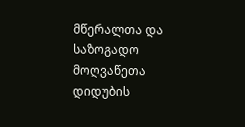მწერალთა და საზოგადო მოღვაწეთა დიდუბის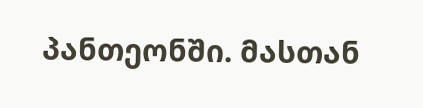პანთეონში. მასთან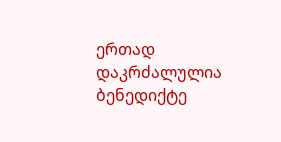ერთად დაკრძალულია ბენედიქტე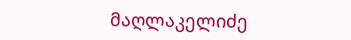მაღლაკელიძე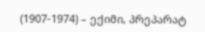(1907-1974) – ექიმი, პრეპარატ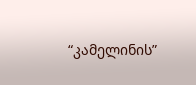“კამელინის”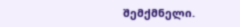შემქმნელი.